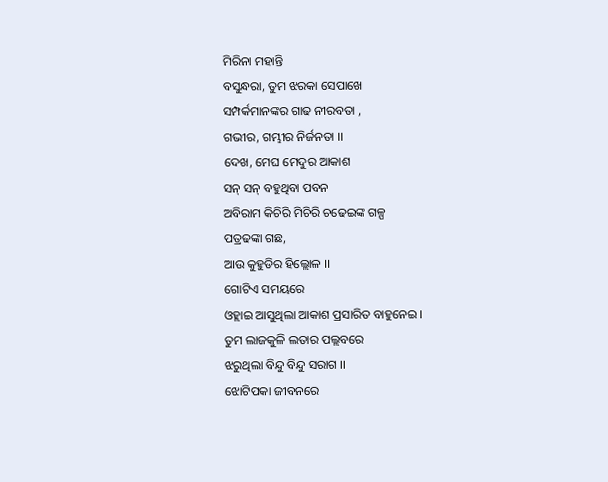ମିରିନା ମହାନ୍ତି
ବସୁନ୍ଧରା, ତୁମ ଝରକା ସେପାଖେ
ସମ୍ପର୍କମାନଙ୍କର ଗାଢ ନୀରବତା ,
ଗଭୀର, ଗମ୍ଭୀର ନିର୍ଜନତା ।।
ଦେଖ, ମେଘ ମେଦୁର ଆକାଶ
ସନ୍ ସନ୍ ବହୁଥିବା ପବନ
ଅବିରାମ କିଚିରି ମିଚିରି ଚଢେଇଙ୍କ ଗଳ୍ପ
ପତ୍ରଢଙ୍କା ଗଛ,
ଆଉ କୁହୁଡିର ହିଲ୍ଲୋଳ ।।
ଗୋଟିଏ ସମୟରେ
ଓହ୍ଲାଇ ଆସୁଥିଲା ଆକାଶ ପ୍ରସାରିତ ବାହୁନେଇ ।
ତୁମ ଲାଜକୁଳି ଲତାର ପଲ୍ଲବରେ
ଝରୁଥିଲା ବିନ୍ଦୁ ବିନ୍ଦୁ ସରାଗ ।।
ଝୋଟିପକା ଜୀବନରେ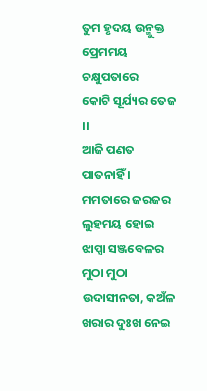ତୁମ ହୃଦୟ ଉନ୍ମୁକ୍ତ
ପ୍ରେମମୟ ଚକ୍ଷୁପତାରେ
କୋଟି ସୂର୍ଯ୍ୟର ତେଜ ।।
ଆଜି ପଣତ ପାତନାହିଁ ।
ମମତାରେ ଜରଜର ଲୁହମୟ ହୋଇ
ଝାପ୍ସା ସଞ୍ଜବେଳର ମୁଠା ମୁଠା
ଉଦାସୀନତା, କଅଁଳ ଖରାର ଦୁଃଖ ନେଇ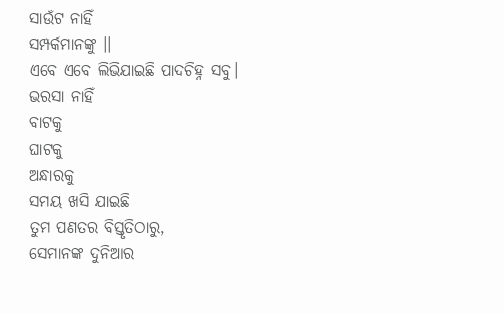ସାଉଁଟ ନାହିଁ
ସମ୍ପର୍କମାନଙ୍କୁ ।।
ଏବେ ଏବେ ଲିଭିଯାଇଛି ପାଦଚିହ୍ନ ସବୁ।
ଭରସା ନାହିଁ
ବାଟକୁ
ଘାଟକୁ
ଅନ୍ଧାରକୁ
ସମୟ ଖସି ଯାଇଛି
ତୁମ ପଣତର ବିସ୍ତୃତିଠାରୁ,
ସେମାନଙ୍କ ଦୁନିଆର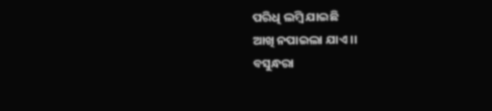ପରିଧି ଲମ୍ବି ଯାଇଛି
ଆଖି ନପାଇଲା ଯାଏ ।।
ବସୁନ୍ଧରା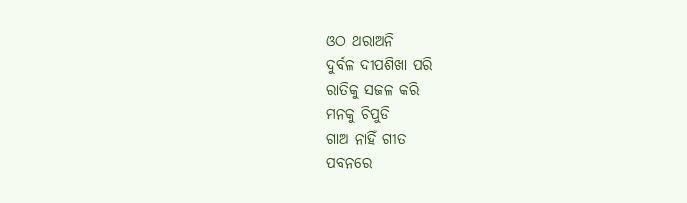ଓଠ ଥରାଅନି
ଦୁର୍ବଳ ଦୀପଶିଖା ପରି
ରାତିକୁ ସଜଳ କରି
ମନକୁ ଚିପୁଡି
ଗାଅ ନାହିଁ ଗୀତ
ପବନରେ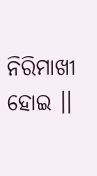ନିରିମାଖୀ ହୋଇ ।।